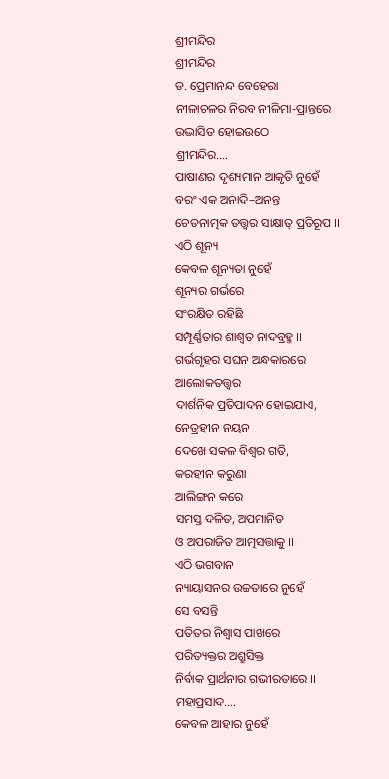ଶ୍ରୀମନ୍ଦିର
ଶ୍ରୀମନ୍ଦିର
ଡ. ପ୍ରେମାନନ୍ଦ ବେହେରା
ନୀଳାଚଳର ନିରବ ନୀଳିମା-ପ୍ରାନ୍ତରେ
ଉଦ୍ଭାସିତ ହୋଇଉଠେ
ଶ୍ରୀମନ୍ଦିର….
ପାଷାଣର ଦୃଶ୍ୟମାନ ଆକୃତି ନୁହେଁ
ବରଂ ଏକ ଅନାଦି–ଅନନ୍ତ
ଚେତନାତ୍ମକ ତତ୍ତ୍ୱର ସାକ୍ଷାତ୍ ପ୍ରତିରୂପ ।।
ଏଠି ଶୂନ୍ୟ
କେବଳ ଶୂନ୍ୟତା ନୁହେଁ
ଶୂନ୍ୟର ଗର୍ଭରେ
ସଂରକ୍ଷିତ ରହିଛି
ସମ୍ପୂର୍ଣ୍ଣତାର ଶାଶ୍ୱତ ନାଦବ୍ରହ୍ମ ।।
ଗର୍ଭଗୃହର ସଘନ ଅନ୍ଧକାରରେ
ଆଲୋକତତ୍ତ୍ୱର
ଦାର୍ଶନିକ ପ୍ରତିପାଦନ ହୋଇଯାଏ,
ନେତ୍ରହୀନ ନୟନ
ଦେଖେ ସକଳ ବିଶ୍ୱର ଗତି,
କରହୀନ କରୁଣା
ଆଲିଙ୍ଗନ କରେ
ସମସ୍ତ ଦଳିତ, ଅପମାନିତ
ଓ ଅପରାଜିତ ଆତ୍ମସତ୍ତାକୁ ।।
ଏଠି ଭଗବାନ
ନ୍ୟାୟାସନର ଉଚ୍ଚତାରେ ନୁହେଁ
ସେ ବସନ୍ତି
ପତିତର ନିଶ୍ୱାସ ପାଖରେ
ପରିତ୍ୟକ୍ତର ଅଶ୍ରୁସିକ୍ତ
ନିର୍ବାକ ପ୍ରାର୍ଥନାର ଗଭୀରତାରେ ।।
ମହାପ୍ରସାଦ….
କେବଳ ଆହାର ନୁହେଁ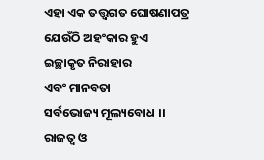ଏହା ଏକ ତତ୍ତ୍ୱଗତ ଘୋଷଣାପତ୍ର
ଯେଉଁଠି ଅହଂକାର ହୁଏ
ଇଚ୍ଛାକୃତ ନିରାହାର
ଏବଂ ମାନବତା
ସର୍ବଭୋଜ୍ୟ ମୂଲ୍ୟବୋଧ ।।
ରାଜତ୍ୱ ଓ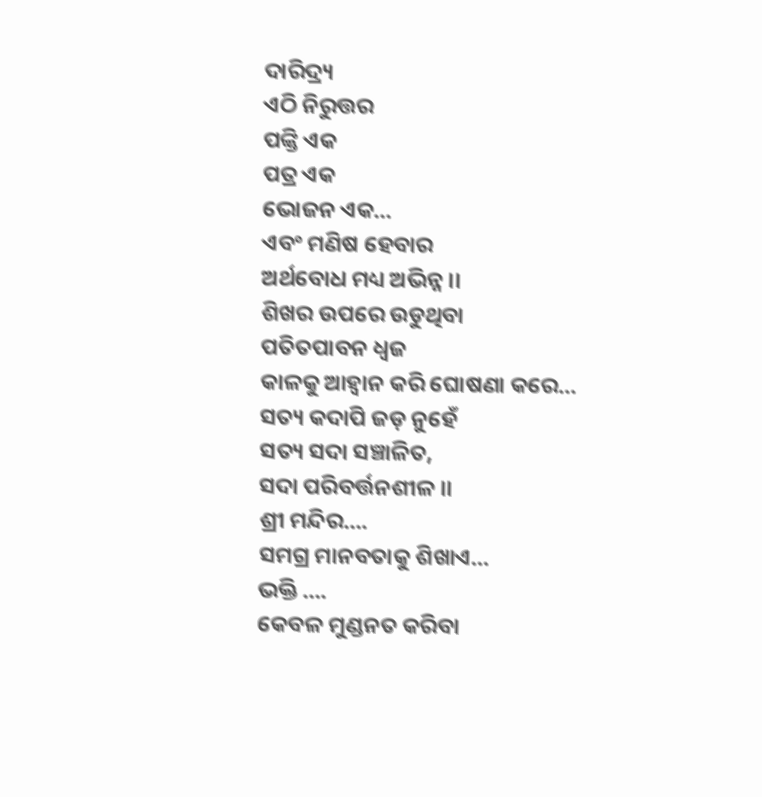ଦାରିଦ୍ର୍ୟ
ଏଠି ନିରୁତ୍ତର
ପଙ୍କ୍ତି ଏକ
ପତ୍ର ଏକ
ଭୋଜନ ଏକ…
ଏବଂ ମଣିଷ ହେବାର
ଅର୍ଥବୋଧ ମଧ୍ୟ ଅଭିନ୍ନ ।।
ଶିଖର ଉପରେ ଉଡୁଥିବା
ପତିତପାବନ ଧ୍ୱଜ
କାଳକୁ ଆହ୍ୱାନ କରି ଘୋଷଣା କରେ…
ସତ୍ୟ କଦାପି ଜଡ଼ ନୁହେଁ
ସତ୍ୟ ସଦା ସଞ୍ଚାଳିତ,
ସଦା ପରିବର୍ତ୍ତନଶୀଳ ।।
ଶ୍ରୀ ମନ୍ଦିର….
ସମଗ୍ର ମାନବତାକୁ ଶିଖାଏ…
ଭକ୍ତି ….
କେବଳ ମୁଣ୍ଡନତ କରିବା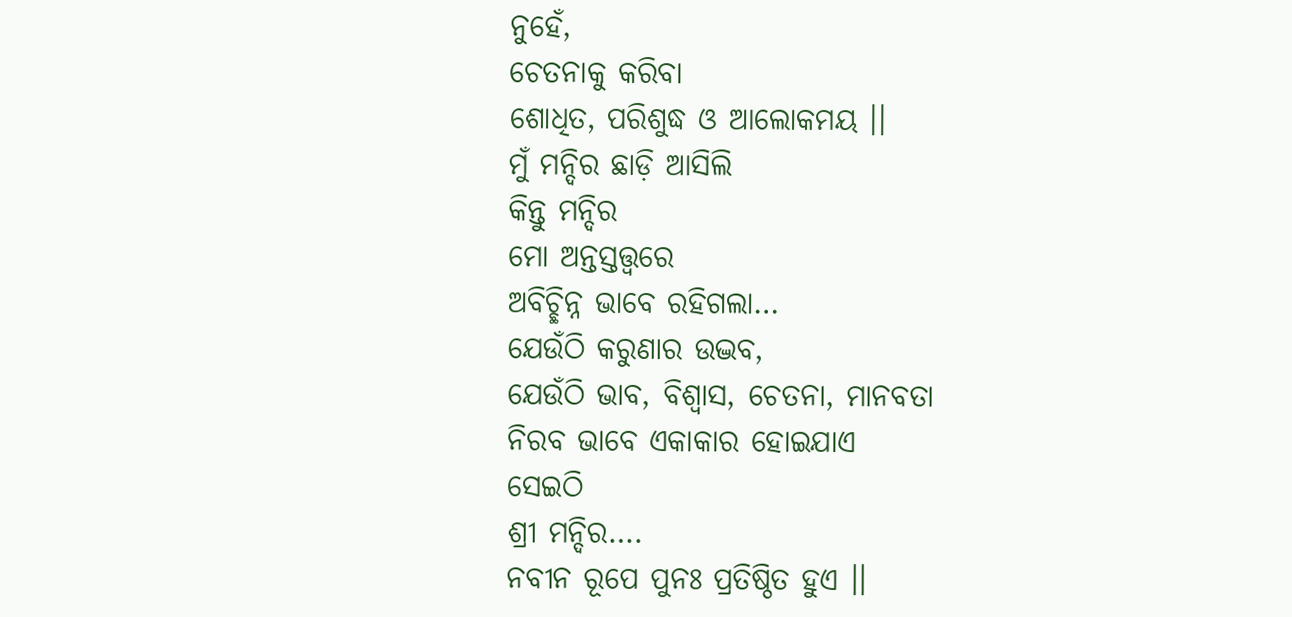ନୁହେଁ,
ଚେତନାକୁ କରିବା
ଶୋଧିତ, ପରିଶୁଦ୍ଧ ଓ ଆଲୋକମୟ ।।
ମୁଁ ମନ୍ଦିର ଛାଡ଼ି ଆସିଲି
କିନ୍ତୁ ମନ୍ଦିର
ମୋ ଅନ୍ତସ୍ତତ୍ତ୍ୱରେ
ଅବିଚ୍ଛିନ୍ନ ଭାବେ ରହିଗଲା…
ଯେଉଁଠି କରୁଣାର ଉଦ୍ଭବ,
ଯେଉଁଠି ଭାବ, ବିଶ୍ୱାସ, ଚେତନା, ମାନବତା
ନିରବ ଭାବେ ଏକାକାର ହୋଇଯାଏ
ସେଇଠି
ଶ୍ରୀ ମନ୍ଦିର….
ନବୀନ ରୂପେ ପୁନଃ ପ୍ରତିଷ୍ଠିତ ହୁଏ ।।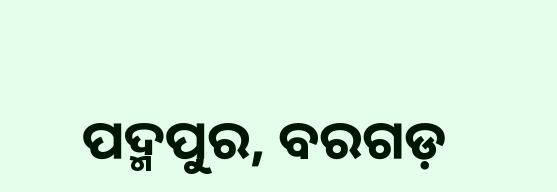ପଦ୍ମପୁର, ବରଗଡ଼